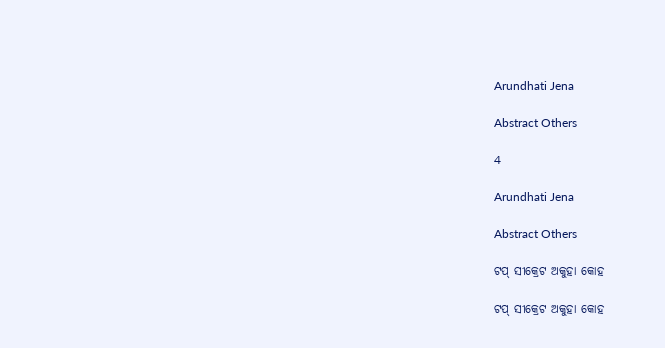Arundhati Jena

Abstract Others

4

Arundhati Jena

Abstract Others

ଟପ୍ ସୀକ୍ରେଟ ଅକୁହା କୋହ

ଟପ୍ ସୀକ୍ରେଟ ଅକୁହା କୋହ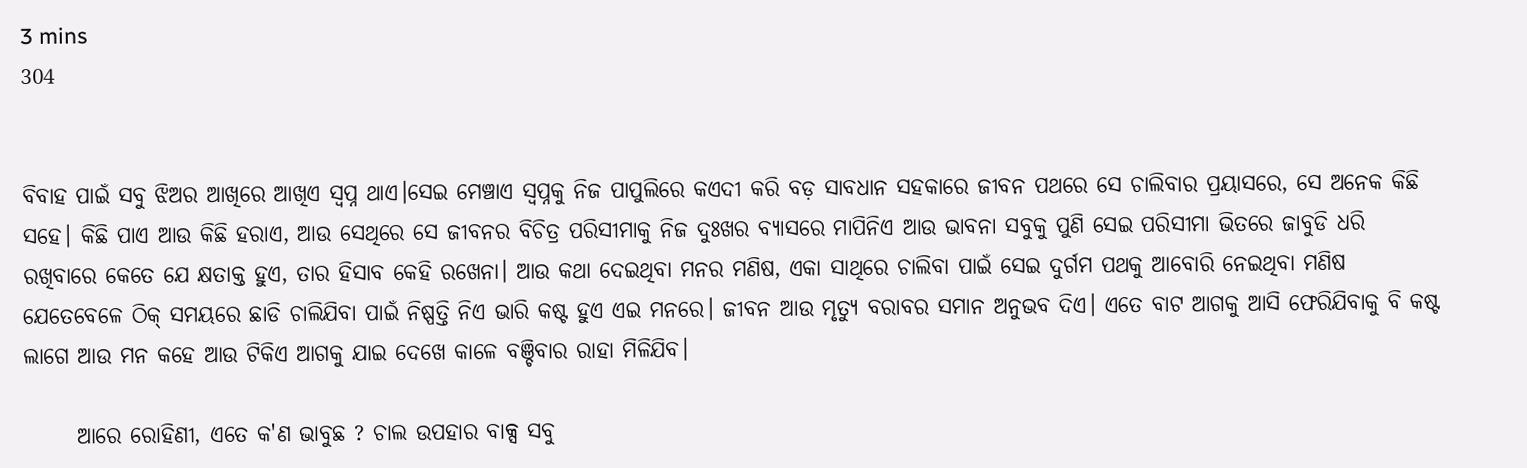3 mins
304


ବିବାହ ପାଇଁ ସବୁ ଝିଅର ଆଖିରେ ଆଖିଏ ସ୍ବପ୍ନ ଥାଏ।ସେଇ ମେଞ୍ଚାଏ ସ୍ଵପ୍ନକୁ ନିଜ ପାପୁଲିରେ କଏଦୀ କରି ବଡ଼ ସାବଧାନ ସହକାରେ ଜୀବନ ପଥରେ ସେ ଚାଲିବାର ପ୍ରୟାସରେ, ସେ ଅନେକ କିଛି ସହେ। କିଛି ପାଏ ଆଉ କିଛି ହରାଏ, ଆଉ ସେଥିରେ ସେ ଜୀବନର ବିଚିତ୍ର ପରିସୀମାକୁ ନିଜ ଦୁଃଖର ବ୍ୟାସରେ ମାପିନିଏ ଆଉ ଭାବନା ସବୁକୁ ପୁଣି ସେଇ ପରିସୀମା ଭିତରେ ଜାବୁଡି ଧରି ରଖିବାରେ କେତେ ଯେ କ୍ଷତାକ୍ତ ହୁଏ, ତାର ହିସାବ କେହି ରଖେନା। ଆଉ କଥା ଦେଇଥିବା ମନର ମଣିଷ, ଏକା ସାଥିରେ ଚାଲିବା ପାଇଁ ସେଇ ଦୁର୍ଗମ ପଥକୁ ଆବୋରି ନେଇଥିବା ମଣିଷ ଯେତେବେଳେ ଠିକ୍ ସମୟରେ ଛାଡି ଚାଲିଯିବା ପାଇଁ ନିଷ୍ପତ୍ତି ନିଏ ଭାରି କଷ୍ଟ ହୁଏ ଏଇ ମନରେ। ଜୀବନ ଆଉ ମୃତ୍ୟୁ ବରାବର ସମାନ ଅନୁଭବ ଦିଏ। ଏତେ ବାଟ ଆଗକୁ ଆସି ଫେରିଯିବାକୁ ବି କଷ୍ଟ ଲାଗେ ଆଉ ମନ କହେ ଆଉ ଟିକିଏ ଆଗକୁ ଯାଇ ଦେଖେ କାଳେ ବଞ୍ଚିବାର ରାହା ମିଳିଯିବ।

      ଆରେ ରୋହିଣୀ, ଏତେ କ'ଣ ଭାବୁଛ ? ଚାଲ ଉପହାର ବାକ୍ସ ସବୁ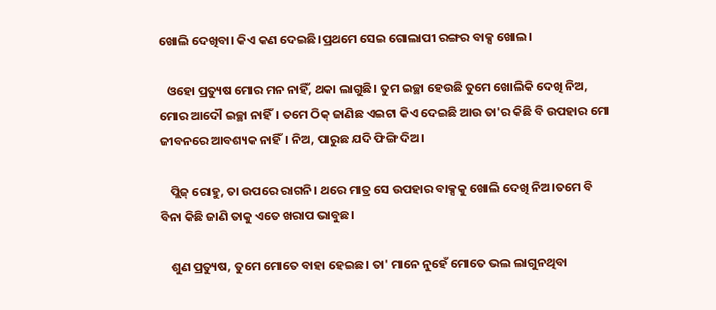ଖୋଲି ଦେଖିବା। କିଏ କଣ ଦେଇଛି।ପ୍ରଥମେ ସେଇ ଗୋଲାପୀ ରଙ୍ଗର ବାକ୍ସ ଖୋଲ।

   ଓହୋ ପ୍ରତ୍ୟୁଷ ମୋର ମନ ନାହିଁ, ଥକା ଲାଗୁଛି। ତୁମ ଇଚ୍ଛା ହେଉଛି ତୁମେ ଖୋଲିକି ଦେଖି ନିଅ, ମୋର ଆଦୌ ଇଚ୍ଛା ନାହିଁ। ତମେ ଠିକ୍ ଜାଣିଛ ଏଇଟା କିଏ ଦେଇଛି ଆଉ ତା'ର କିଛି ବି ଉପହାର ମୋ ଜୀବନରେ ଆବଶ୍ୟକ ନାହିଁ। ନିଅ, ପାରୁଛ ଯଦି ଫିଙ୍ଗି ଦିଅ।

    ପ୍ଲିଜ୍ ରୋହୁ, ତା ଉପରେ ରାଗନି। ଥରେ ମାତ୍ର ସେ ଉପହାର ବାକ୍ସକୁ ଖୋଲି ଦେଖି ନିଅ।ତମେ ବି ବିନା କିଛି ଜାଣି ତାକୁ ଏତେ ଖରାପ ଭାବୁଛ।

    ଶୁଣ ପ୍ରତ୍ୟୁଷ, ତୁମେ ମୋତେ ବାହା ହେଇଛ। ତା' ମାନେ ନୁହେଁ ମୋତେ ଭଲ ଲାଗୁନଥିବା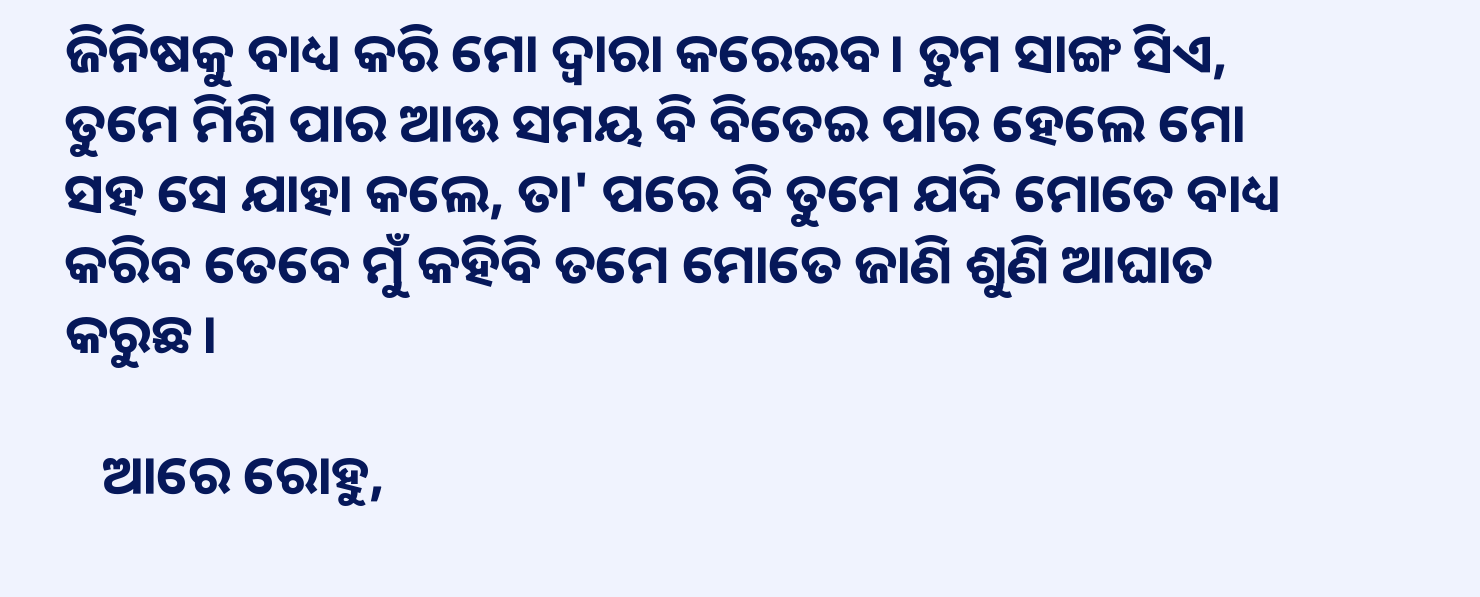ଜିନିଷକୁ ବାଧ୍ୟ କରି ମୋ ଦ୍ଵାରା କରେଇବ। ତୁମ ସାଙ୍ଗ ସିଏ, ତୁମେ ମିଶି ପାର ଆଉ ସମୟ ବି ବିତେଇ ପାର ହେଲେ ମୋ ସହ ସେ ଯାହା କଲେ, ତା' ପରେ ବି ତୁମେ ଯଦି ମୋତେ ବାଧ୍ୟ କରିବ ତେବେ ମୁଁ କହିବି ତମେ ମୋତେ ଜାଣି ଶୁଣି ଆଘାତ କରୁଛ।

   ଆରେ ରୋହୁ,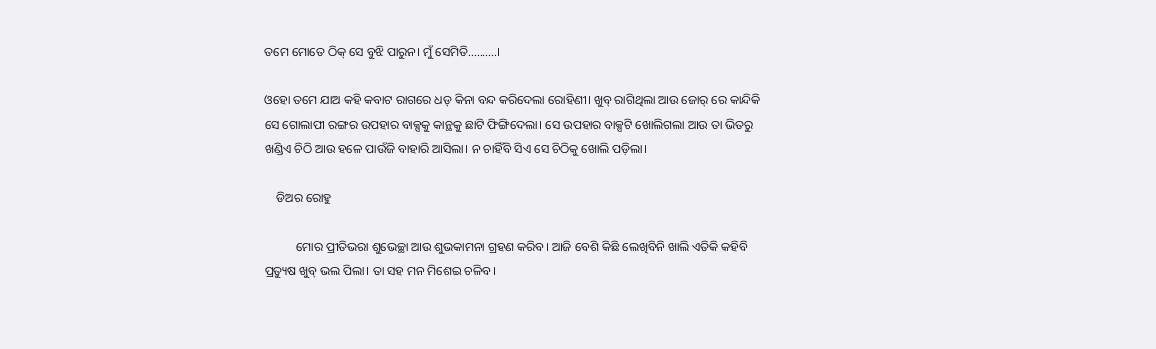ତମେ ମୋତେ ଠିକ୍ ସେ ବୁଝି ପାରୁନ। ମୁଁ ସେମିତି..........।

ଓହୋ ତମେ ଯାଅ କହି କବାଟ ରାଗରେ ଧଡ୍ କିନା ବନ୍ଦ କରିଦେଲା ରୋହିଣୀ। ଖୁବ୍ ରାଗିଥିଲା ଆଉ ଜୋର୍ ରେ କାନ୍ଦିକି ସେ ଗୋଲାପୀ ରଙ୍ଗର ଉପହାର ବାକ୍ସକୁ କାନ୍ଥକୁ ଛାଟି ଫିଙ୍ଗିଦେଲା। ସେ ଉପହାର ବାକ୍ସଟି ଖୋଲିଗଲା ଆଉ ତା ଭିତରୁ ଖଣ୍ଡିଏ ଚିଠି ଆଉ ହଳେ ପାଉଁଜି ବାହାରି ଆସିଲା। ନ ଚାହିଁବି ସିଏ ସେ ଚିଠିକୁ ଖୋଲି ପଡ଼ିଲା।

    ଡିଅର ରୋହୁ

          ମୋର ପ୍ରୀତିଭରା ଶୁଭେଚ୍ଛା ଆଉ ଶୁଭକାମନା ଗ୍ରହଣ କରିବ। ଆଜି ବେଶି କିଛି ଲେଖିବିନି ଖାଲି ଏତିକି କହିବି ପ୍ରତ୍ୟୁଷ ଖୁବ୍ ଭଲ ପିଲା। ତା ସହ ମନ ମିଶେଇ ଚଳିବ।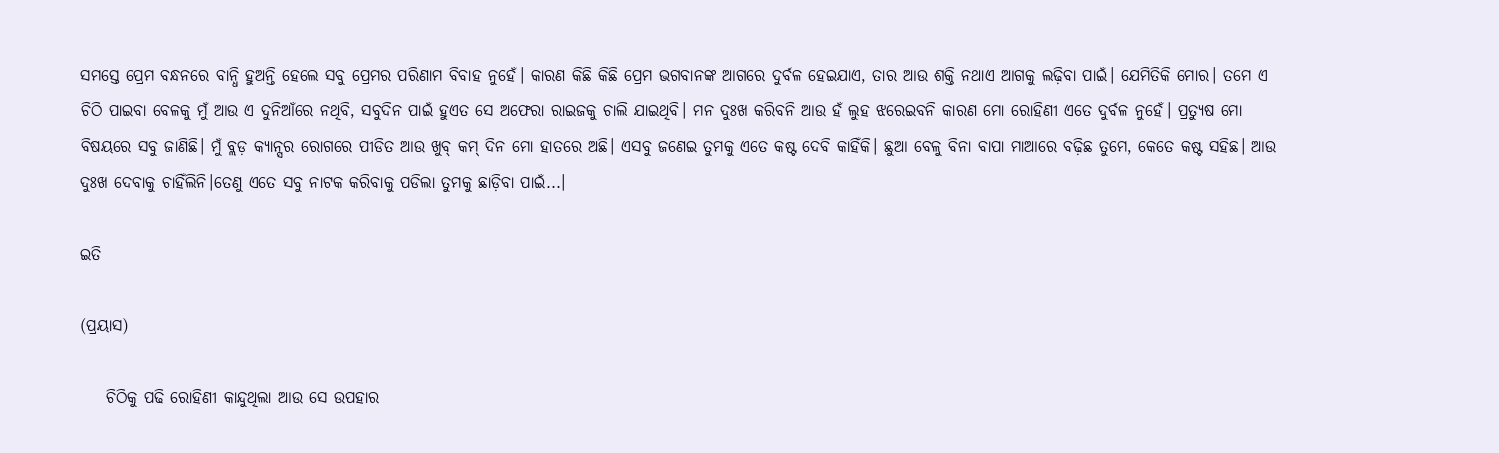ସମସ୍ତେ ପ୍ରେମ ବନ୍ଧନରେ ବାନ୍ଧି ହୁଅନ୍ତି ହେଲେ ସବୁ ପ୍ରେମର ପରିଣାମ ବିବାହ ନୁହେଁ। କାରଣ କିଛି କିଛି ପ୍ରେମ ଭଗବାନଙ୍କ ଆଗରେ ଦୁର୍ବଳ ହେଇଯାଏ, ତାର ଆଉ ଶକ୍ତି ନଥାଏ ଆଗକୁ ଲଢ଼ିବା ପାଇଁ। ଯେମିତିକି ମୋର। ତମେ ଏ ଚିଠି ପାଇବା ବେଳକୁ ମୁଁ ଆଉ ଏ ଦୁନିଆଁରେ ନଥିବି, ସବୁଦିନ ପାଇଁ ହୁଏତ ସେ ଅଫେରା ରାଇଜକୁ ଚାଲି ଯାଇଥିବି। ମନ ଦୁଃଖ କରିବନି ଆଉ ହଁ ଲୁହ ଝରେଇବନି କାରଣ ମୋ ରୋହିଣୀ ଏତେ ଦୁର୍ବଳ ନୁହେଁ। ପ୍ରତ୍ୟୁଷ ମୋ ବିଷୟରେ ସବୁ ଜାଣିଛି। ମୁଁ ବ୍ଲଡ଼ କ୍ୟାନ୍ସର ରୋଗରେ ପୀଡିତ ଆଉ ଖୁବ୍ କମ୍ ଦିନ ମୋ ହାତରେ ଅଛି। ଏସବୁ ଜଣେଇ ତୁମକୁ ଏତେ କଷ୍ଟ ଦେବି କାହିଁକି। ଛୁଆ ବେଳୁ ବିନା ବାପା ମାଆରେ ବଢ଼ିଛ ତୁମେ, କେତେ କଷ୍ଟ ସହିଛ। ଆଉ ଦୁଃଖ ଦେବାକୁ ଚାହିଁଲିନି।ତେଣୁ ଏତେ ସବୁ ନାଟକ କରିବାକୁ ପଡିଲା ତୁମକୁ ଛାଡ଼ିବା ପାଇଁ...।

ଇତି

(ପ୍ରୟାସ)

    ଚିଠିକୁ ପଢି ରୋହିଣୀ କାନ୍ଦୁଥିଲା ଆଉ ସେ ଉପହାର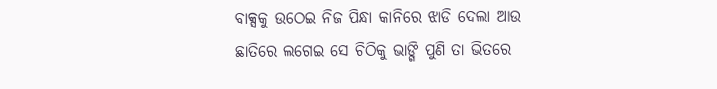ବାକ୍ସକୁ ଉଠେଇ ନିଜ ପିନ୍ଧା କାନିରେ ଝାଡି ଦେଲା ଆଉ ଛାତିରେ ଲଗେଇ ସେ ଚିଠିକୁ ଭାଙ୍ଗି ପୁଣି ତା ଭିତରେ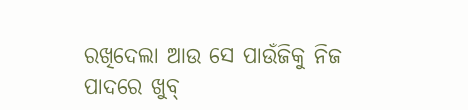ରଖିଦେଲା ଆଉ ସେ ପାଉଁଜିକୁ ନିଜ ପାଦରେ ଖୁବ୍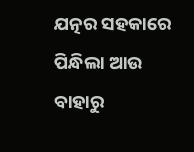ଯତ୍ନର ସହକାରେ ପିନ୍ଧିଲା ଆଉ ବାହାରୁ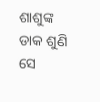ଶାଶୁଙ୍କ ଡାକ ଶୁଣି ସେ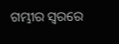ଗମ୍ଭୀର ସ୍ଵରରେ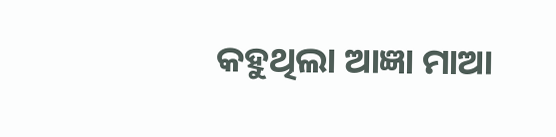କହୁଥିଲା ଆଜ୍ଞା ମାଆ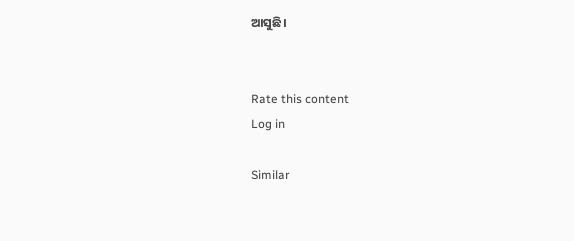ଆସୁଛି।


Rate this content
Log in

Similar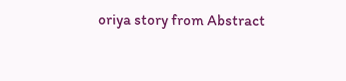oriya story from Abstract